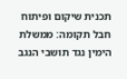תכנית שיקום ופיתוח חבל תקומה: ממשלת הימין נגד תושבי הנגב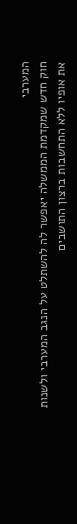המערבי
חוק חדש שמקדמת הממשלה יאפשר לה להשתלט על הנגב המערבי ולשנות את אופיו ללא התחשבות ברצון התושבים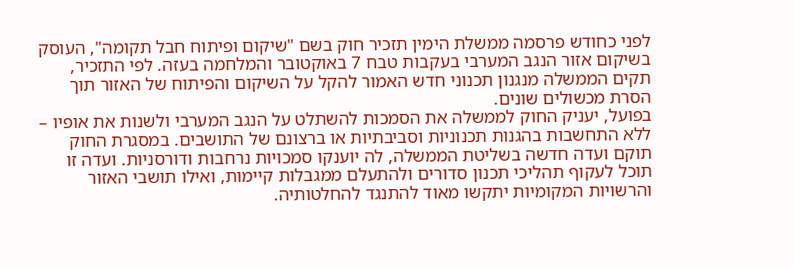לפני כחודש פרסמה ממשלת הימין תזכיר חוק בשם "שיקום ופיתוח חבל תקומה", העוסק בשיקום אזור הנגב המערבי בעקבות טבח 7 באוקטובר והמלחמה בעזה. לפי התזכיר, תקים הממשלה מנגנון תכנוני חדש האמור להקל על השיקום והפיתוח של האזור תוך הסרת מכשולים שונים.
בפועל, יעניק החוק לממשלה את הסמכות להשתלט על הנגב המערבי ולשנות את אופיו – ללא התחשבות בהגנות תכנוניות וסביבתיות או ברצונם של התושבים. במסגרת החוק תוקם ועדה חדשה בשליטת הממשלה, לה יוענקו סמכויות נרחבות ודורסניות. ועדה זו תוכל לעקוף תהליכי תכנון סדורים ולהתעלם ממגבלות קיימות, ואילו תושבי האזור והרשויות המקומיות יתקשו מאוד להתנגד להחלטותיה.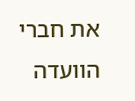את חברי הוועדה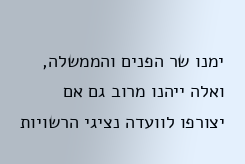ימנו שר הפנים והממשלה, ואלה ייהנו מרוב גם אם יצורפו לוועדה נציגי הרשויות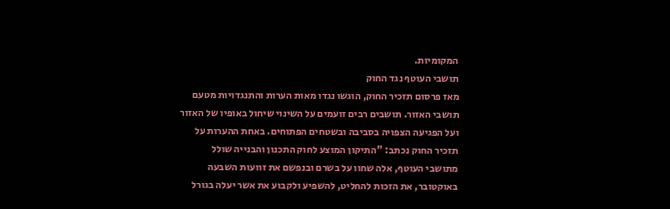המקומיות.
תושבי העוטף נגד החוק
מאז פרסום תזכיר החוק, הוגשו נגדו מאות הערות והתנגדויות מטעם תושבי האזור. תושבים רבים זועמים על השינוי שיחול באופיו של האזור ועל הפגיעה הצפויה בסביבה ובשטחים הפתוחים. באחת ההערות על תזכיר החוק נכתב: "התיקון המוצע לחוק התכנון והבנייה שולל מתושבי העוטף, אלה שחוו על בשרם ובנפשם את זוועות השבעה באוקטובר, את הזכות להחליט, להשפיע ולקבוע את אשר יעלה בגורל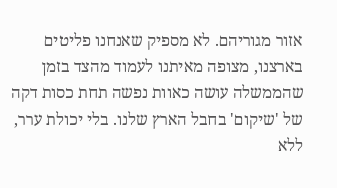אזור מגוריהם. לא מספיק שאנחנו פליטים בארצנו, מצופה מאיתנו לעמוד מהצד בזמן שהממשלה עושה כאוות נפשה תחת כסות דקה של 'שיקום' בחבל הארץ שלנו. בלי יכולת ערר, ללא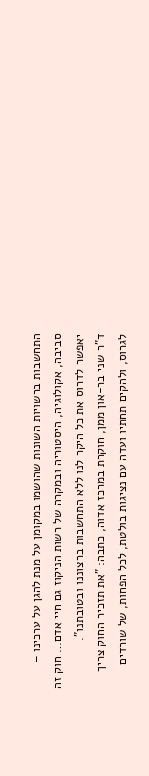התחשבות ברשויות השונות שהושמו במקומן על מנת להגן על ערכינו – סביבה, אקולוגיה, היסטוריה ובמקרה של רשות הניקוז גם חיי אדם… חוק זה יאפשר לדרוס את כל היקר לנו ללא התחשבות ברצוננו ובטובתנו".
ד"ר שני בר-און ממן, חוקרת במרכז אדוה, כתבה: "את תזכיר החוק צריך לגרוס, ולהקים תחתיו ועדה עם נציגות בולטת, לכל הפחות, של שורדים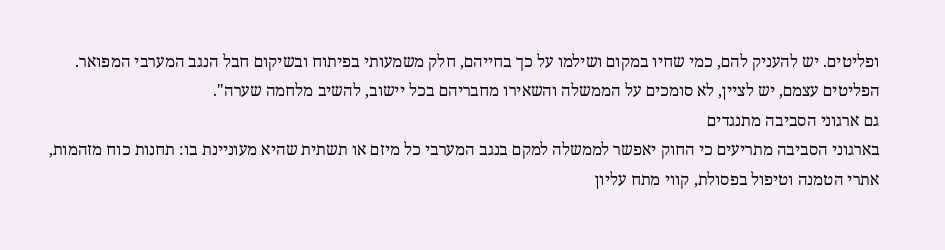ופליטים. יש להעניק להם, כמי שחיו במקום ושילמו על כך בחייהם, חלק משמעותי בפיתוח ובשיקום חבל הנגב המערבי המפואר. הפליטים עצמם, יש לציין, לא סומכים על הממשלה והשאירו מחבריהם בכל יישוב, להשיב מלחמה שערה".
גם ארגוני הסביבה מתנגדים
בארגוני הסביבה מתריעים כי החוק יאפשר לממשלה למקם בנגב המערבי כל מיזם או תשתית שהיא מעוניינת בו: תחנות כוח מזהמות, אתרי הטמנה וטיפול בפסולת, קווי מתח עליון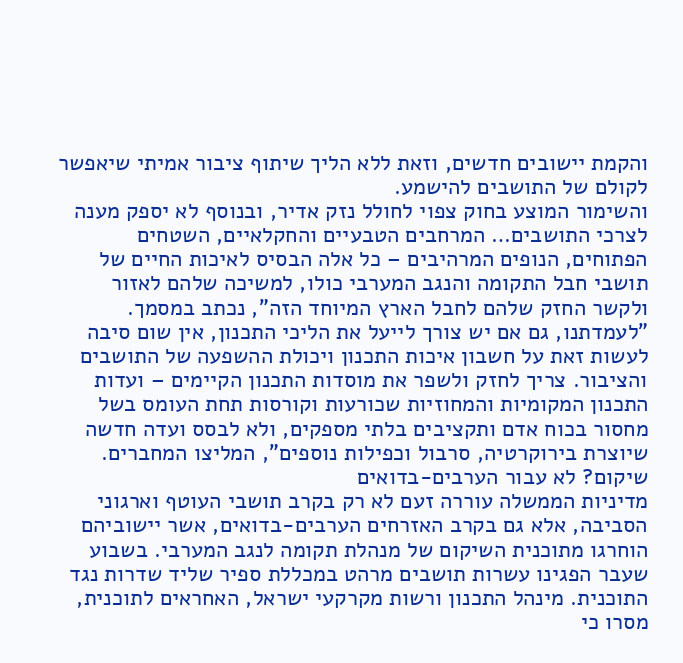והקמת יישובים חדשים, וזאת ללא הליך שיתוף ציבור אמיתי שיאפשר לקולם של התושבים להישמע.
והשימור המוצע בחוק צפוי לחולל נזק אדיר, ובנוסף לא יספק מענה לצרכי התושבים… המרחבים הטבעיים והחקלאיים, השטחים הפתוחים, הנופים המרהיבים – כל אלה הבסיס לאיכות החיים של תושבי חבל התקומה והנגב המערבי כולו, למשיכה שלהם לאזור ולקשר החזק שלהם לחבל הארץ המיוחד הזה", נכתב במסמך.
"לעמדתנו, גם אם יש צורך לייעל את הליכי התכנון, אין שום סיבה לעשות זאת על חשבון איכות התכנון ויכולת ההשפעה של התושבים והציבור. צריך לחזק ולשפר את מוסדות התכנון הקיימים – ועדות התכנון המקומיות והמחוזיות שכורעות וקורסות תחת העומס בשל מחסור בכוח אדם ותקציבים בלתי מספקים, ולא לבסס ועדה חדשה שיוצרת בירוקרטיה, סרבול וכפילות נוספים", המליצו המחברים.
שיקום? לא עבור הערבים-בדואים
מדיניות הממשלה עוררה זעם לא רק בקרב תושבי העוטף וארגוני הסביבה, אלא גם בקרב האזרחים הערבים-בדואים, אשר יישוביהם הוחרגו מתוכנית השיקום של מנהלת תקומה לנגב המערבי. בשבוע שעבר הפגינו עשרות תושבים מרהט במכללת ספיר שליד שדרות נגד התוכנית. מינהל התכנון ורשות מקרקעי ישראל, האחראים לתוכנית, מסרו כי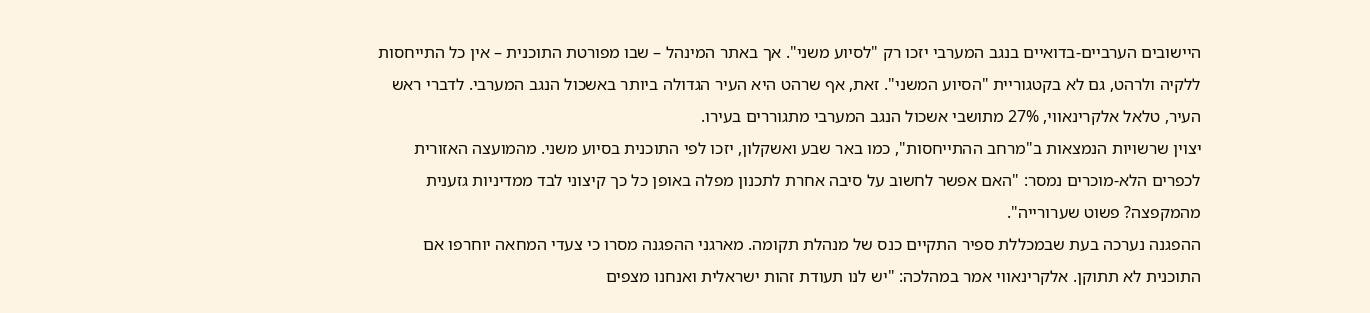היישובים הערביים-בדואיים בנגב המערבי יזכו רק "לסיוע משני". אך באתר המינהל – שבו מפורטת התוכנית – אין כל התייחסות ללקיה ולרהט, גם לא בקטגוריית "הסיוע המשני". זאת, אף שרהט היא העיר הגדולה ביותר באשכול הנגב המערבי. לדברי ראש העיר, טלאל אלקרינאווי, 27% מתושבי אשכול הנגב המערבי מתגוררים בעירו.
יצוין שרשויות הנמצאות ב"מרחב ההתייחסות", כמו באר שבע ואשקלון, יזכו לפי התוכנית בסיוע משני. מהמועצה האזורית לכפרים הלא-מוכרים נמסר: "האם אפשר לחשוב על סיבה אחרת לתכנון מפלה באופן כל כך קיצוני לבד ממדיניות גזענית מהמקפצה? פשוט שערורייה".
ההפגנה נערכה בעת שבמכללת ספיר התקיים כנס של מנהלת תקומה. מארגני ההפגנה מסרו כי צעדי המחאה יוחרפו אם התוכנית לא תתוקן. אלקרינאווי אמר במהלכה: "יש לנו תעודת זהות ישראלית ואנחנו מצפים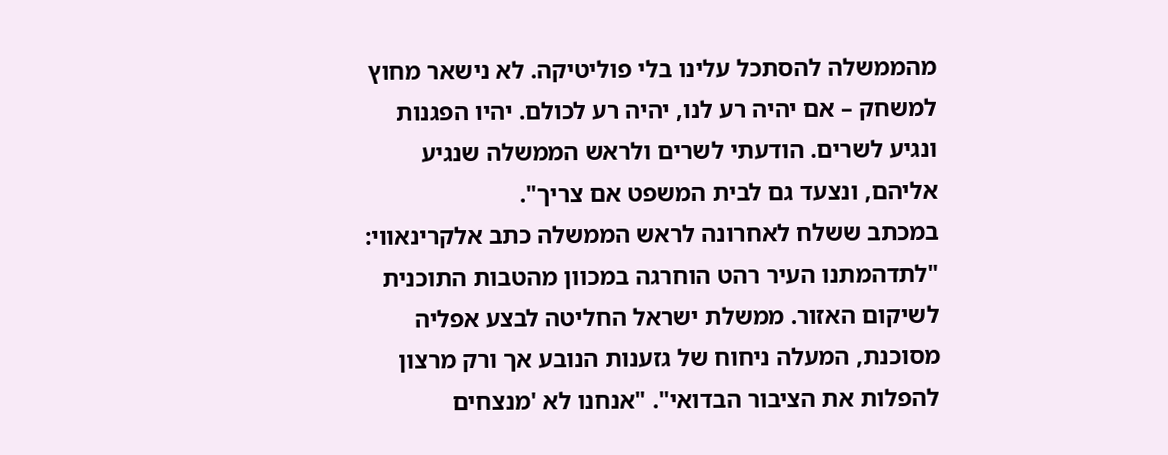מהממשלה להסתכל עלינו בלי פוליטיקה. לא נישאר מחוץ למשחק – אם יהיה רע לנו, יהיה רע לכולם. יהיו הפגנות ונגיע לשרים. הודעתי לשרים ולראש הממשלה שנגיע אליהם, ונצעד גם לבית המשפט אם צריך".
במכתב ששלח לאחרונה לראש הממשלה כתב אלקרינאווי: "לתדהמתנו העיר רהט הוחרגה במכוון מהטבות התוכנית לשיקום האזור. ממשלת ישראל החליטה לבצע אפליה מסוכנת, המעלה ניחוח של גזענות הנובע אך ורק מרצון להפלות את הציבור הבדואי". "אנחנו לא 'מנצחים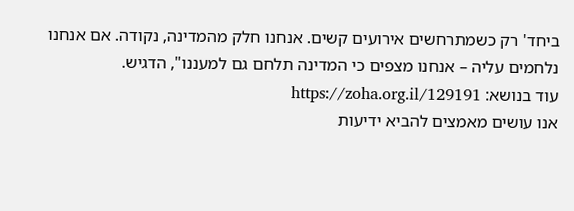ביחד' רק כשמתרחשים אירועים קשים. אנחנו חלק מהמדינה, נקודה. אם אנחנו נלחמים עליה – אנחנו מצפים כי המדינה תלחם גם למעננו", הדגיש.
עוד בנושא: https://zoha.org.il/129191
אנו עושים מאמצים להביא ידיעות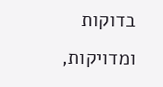בדוקות ומדויקות,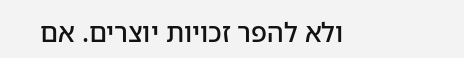ולא להפר זכויות יוצרים. אם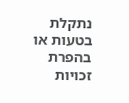נתקלת בטעות או בהפרת זכויות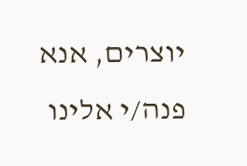יוצרים, אנא פנה/י אלינו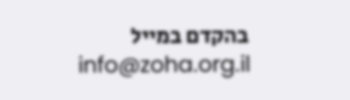בהקדם במייל info@zoha.org.il